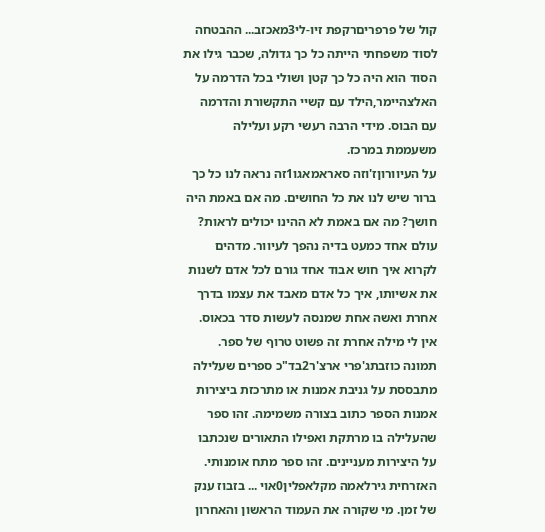קול של פרפריםרקפת זיו-לי3מאכזב... ההבטחה לסוד משפחתי הייתה כל כך גדולה, שכבר גילו את הסוד הוא היה כל כך קטן ושולי בכל הדרמה על האלצהיימר,הילד עם קשיי התקשורת והדרמה עם הבוס. מידי הרבה רעשי רקע ועלילה משעממת במרכז.
על העיוורוןז'וזה סאראמאגו1זה נראה לנו כל כך ברור שיש לנו את כל החושים. מה אם באמת היה חושך? מה אם באמת לא ההינו יכולים לראות? עולם אחד כמעט בדיה נהפך לעיוור. מדהים לקרוא איך חוש אבוד אחד גורם לכל אדם לשנות את אשיותו, איך כל אדם מאבד את עצמו בדרך אחרת ואשה אחת שמנסה לעשות סדר בכאוס. אין לי מילה אחרת זה פשוט טרוף של ספר.
תמונה כוזבתג'פרי ארצ'ר2בד"כ ספרים שעלילה מתבססת על גניבת אמנות או מתרכזת ביצירות אמנות הספר כתוב בצורה משמימה. זהו ספר שהעלילה בו מרתקת ואפילו התאורים שנכתבו על היצירות מעניינים. זהו ספר מתח אומנותי.
האזרחית גירלאמה מקלאפלין0אוי ... בזבוז ענק של זמן. מי שקורה את העמוד הראשון והאחרון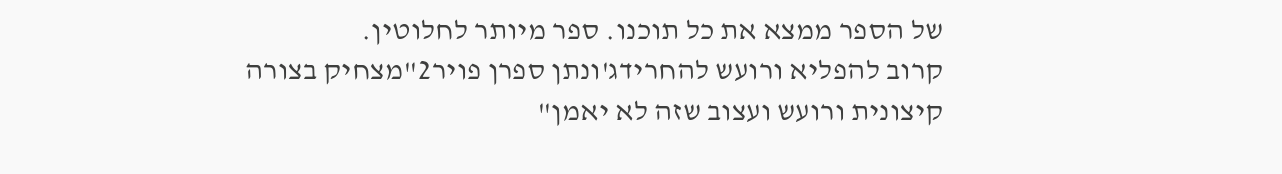של הספר ממצא את כל תוכנו. ספר מיותר לחלוטין.
קרוב להפליא ורועש להחרידג'ונתן ספרן פויר2"מצחיק בצורה קיצונית ורועש ועצוב שזה לא יאמן"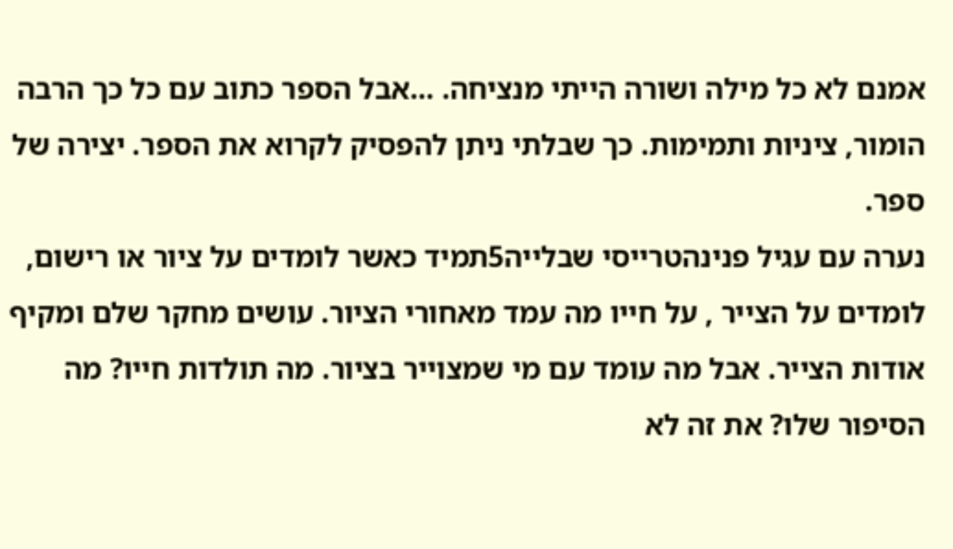אמנם לא כל מילה ושורה הייתי מנציחה. ...אבל הספר כתוב עם כל כך הרבה הומור, ציניות ותמימות. כך שבלתי ניתן להפסיק לקרוא את הספר. יצירה של ספר.
נערה עם עגיל פנינהטרייסי שבלייה5תמיד כאשר לומדים על ציור או רישום, לומדים על הצייר , על חייו מה עמד מאחורי הציור. עושים מחקר שלם ומקיף אודות הצייר. אבל מה עומד עם מי שמצוייר בציור. מה תולדות חייו? מה הסיפור שלו? את זה לא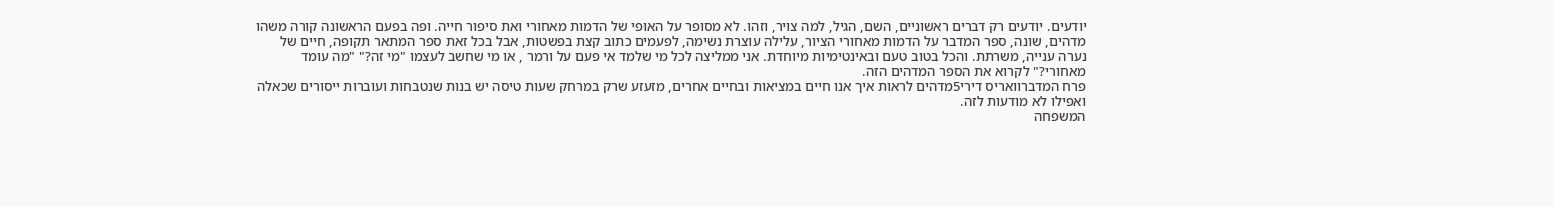יודעים. יודעים רק דברים ראשוניים, השם, הגיל, למה צויר, וזהו. לא מסופר על האופי של הדמות מאחורי ואת סיפור חייה. ופה בפעם הראשונה קורה משהו מדהים, שונה, ספר המדבר על הדמות מאחורי הציור, עלילה עוצרת נשימה, לפעמים כתוב קצת בפשטות, אבל בכל זאת ספר המתאר תקופה, חיים של נערה ענייה, משרתת. והכל בטוב טעם ובאינטימיות מיוחדת. אני ממליצה לכל מי שלמד אי פעם על ורמר , או מי שחשב לעצמו "מי זה?" "מה עומד מאחורי?" לקרוא את הספר המדהים הזה.
פרח המדברוואריס דירי5מדהים לראות איך אנו חיים במציאות ובחיים אחרים, מזעזע שרק במרחק שעות טיסה יש בנות שנטבחות ועוברות ייסורים שכאלה ואפילו לא מודעות לזה.
המשפחה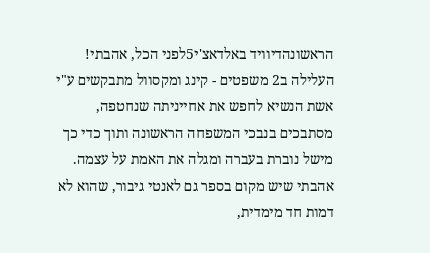הראשונהדיוויד באלדאצ'י5לפני הכל, אהבתי! העלילה ב2 משפטים - קינג ומקסוול מתבקשים ע"י אשת הנשיא לחפש את אחייניתה שנחטפה, מסתבכים בנבכי המשפחה הראשונה ותוך כדי כך מישל נוברת בעברה ומגלה את האמת על עצמה. אהבתי שיש מקום בספר גם לאנטי גיבור, שהוא לא דמות חד מימדית,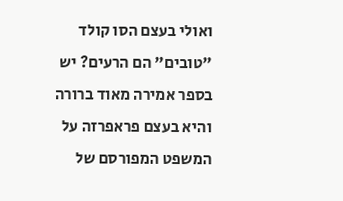ואולי בעצם הסו קולד "טובים" הם הרעים? יש בספר אמירה מאוד ברורה והיא בעצם פראפרזה על המשפט המפורסם של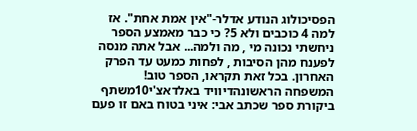הפסיכולוג הנודע אדלר-"אין אמת אחת". אז למה 4 כוכבים ולא 5? כי כבר מאמצע הספר ניחשתי נכונה מי , מה ולמה... אבל אתה מנסה לפענח מהן הסיבות , לפחות כמעט עד הפרק האחרון. בכל זאת תקראו, הספר טוב!
המשפחה הראשונהדיוויד באלדאצ'י10משתף ביקורת ספר שכתב אבי: איני בטוח באם זו פעם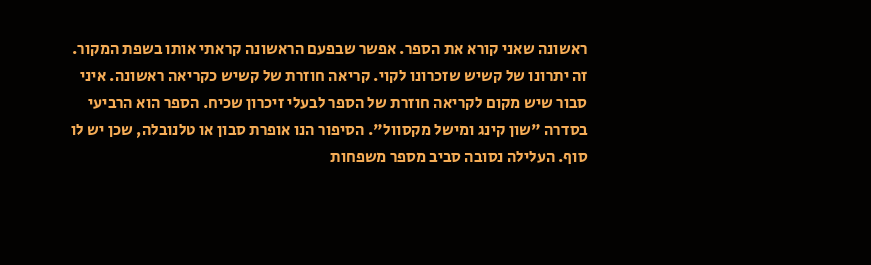ראשונה שאני קורא את הספר. אפשר שבפעם הראשונה קראתי אותו בשפת המקור. זה יתרונו של קשיש שזכרונו לקוי. קריאה חוזרת של קשיש כקריאה ראשונה. איני סבור שיש מקום לקריאה חוזרת של הספר לבעלי זיכרון שכיח. הספר הוא הרביעי בסדרה "שון קינג ומישל מקסוול". הסיפור הנו אופרת סבון או טלנובלה, שכן יש לו סוף. העלילה נסובה סביב מספר משפחות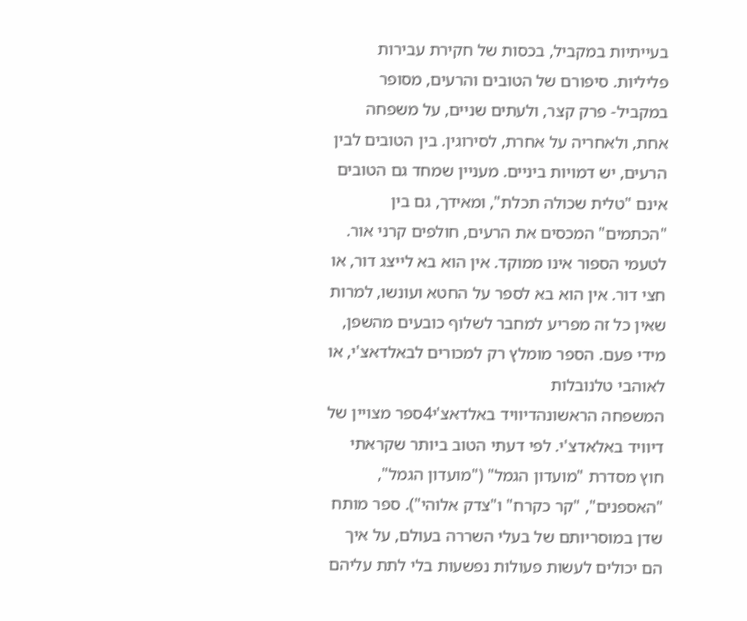בעייתיות במקביל, בכסות של חקירת עבירות פליליות. סיפורם של הטובים והרעים, מסופר במקביל- פרק קצר, ולעתים שניים, על משפחה אחת, ולאחריה על אחרת, לסירוגין. בין הטובים לבין הרעים, יש דמויות ביניים. מעניין שמחד גם הטובים אינם "טלית שכולה תכלת", ומאידך, גם בין "הכתמים" המכסים את הרעים, חולפים קרני אור. לטעמי הספור אינו ממוקד. אין הוא בא לייצג דור, או חצי דור. אין הוא בא לספר על החטא ועונשו, למרות שאין כל זה מפריע למחבר לשלוף כובעים מהשפן, מידי פעם. הספר מומלץ רק למכורים לבאלדאצ'י, או לאוהבי טלנובלות
המשפחה הראשונהדיוויד באלדאצ'י4ספר מצויין של דיוויד באלאדצ'י. לפי דעתי הטוב ביותר שקראתי חוץ מסדרת "מועדון הגמל" ("מועדון הגמל", "האספנים", "קר כקרח" ו"צדק אלוהי"). ספר מותח שדן במוסריותם של בעלי השררה בעולם, על איך הם יכולים לעשות פעולות נפשעות בלי לתת עליהם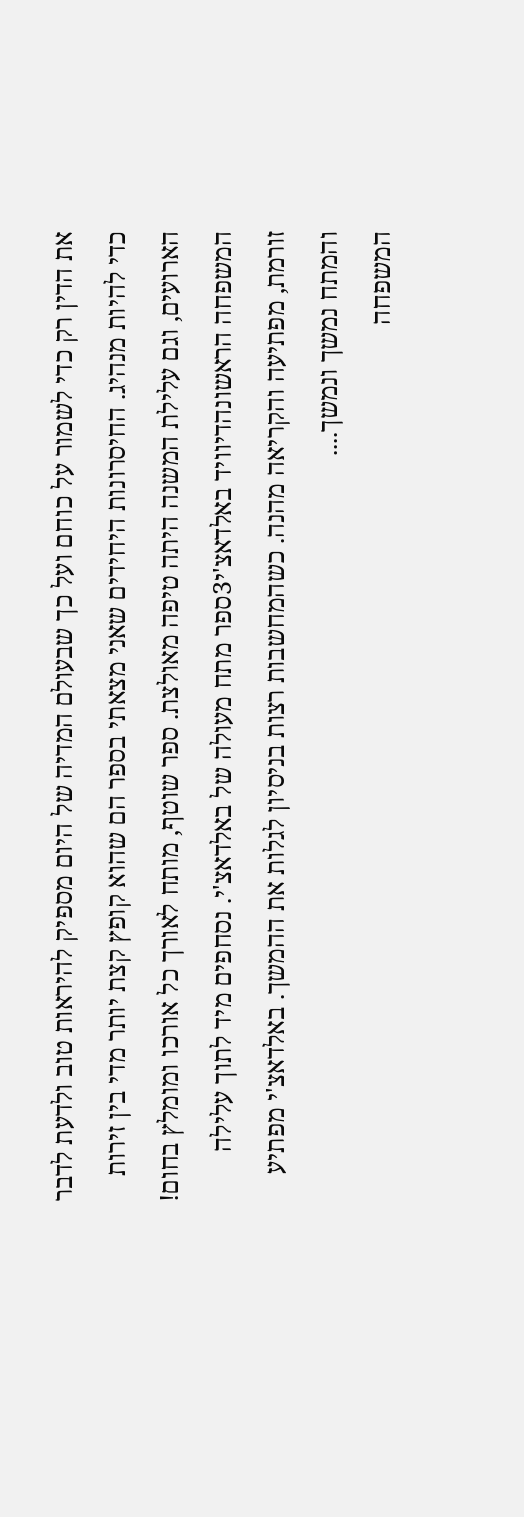את הדין רק כדי לשמור על כוחם ועל כך שבעולם המדיה של היום מספיק להיראות טוב ולדעת לדבר כדי להיות מנהיג. החיסרונות היחידים שאני מצאתי בספר הם שהוא קופץ קצת יותר מדי בין זירות הארועים, וגם עלילת המשנה היתה טיפה מאולצת. ספר שוטף, מותח לאורך כל אורכו ומומלץ בחום!
המשפחה הראשונהדיוויד באלדאצ'י3ספר מתח מעולה של באלדאצ'י. נסחפים מיד לתוך עלילה זורמת, מפתיעה והקריאה מהנה. כשהמחשבות רצות בניסיון לגלות את ההמשך. באלדאצ'י מפתיע והמתח נמשך ונמשך....
המשפחה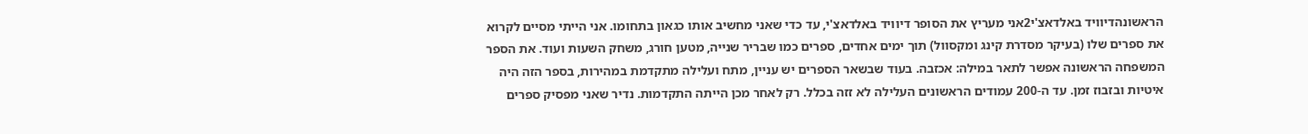הראשונהדיוויד באלדאצ'י2אני מעריץ את הסופר דיוויד באלדאצ'י, עד כדי שאני מחשיב אותו כגאון בתחומו. אני הייתי מסיים לקרוא את ספרים שלו (בעיקר מסדרת קינג ומקסוול) תוך ימים אחדים, ספרים כמו שבריר שנייה, מטען חורג, משחק השעות ועוד. את הספר המשפחה הראשונה אפשר לתאר במילה: אכזבה. בעוד שבשאר הספרים יש עניין, מתח ועלילה מתקדמת במהירות, בספר הזה היה איטיות ובזבוז זמן. עד ה-200 עמודים הראשונים העלילה לא זזה בכלל. רק לאחר מכן הייתה התקדמות. נדיר שאני מפסיק ספרים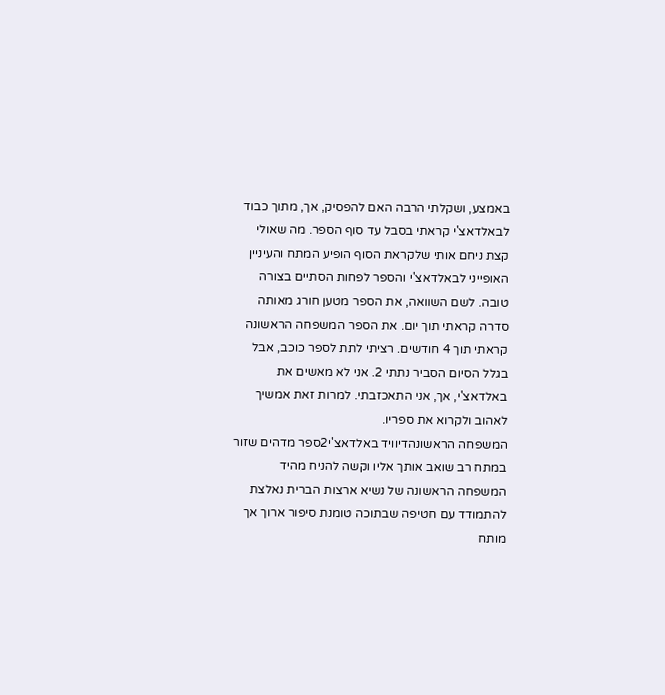באמצע, ושקלתי הרבה האם להפסיק, אך, מתוך כבוד לבאלדאצ'י קראתי בסבל עד סוף הספר. מה שאולי קצת ניחם אותי שלקראת הסוף הופיע המתח והעיניין האופייני לבאלדאצ'י והספר לפחות הסתיים בצורה טובה. לשם השוואה, את הספר מטען חורג מאותה סדרה קראתי תוך יום. את הספר המשפחה הראשונה קראתי תוך 4 חודשים. רציתי לתת לספר כוכב, אבל בגלל הסיום הסביר נתתי 2. אני לא מאשים את באלדאצ'י, אך, אני התאכזבתי. למרות זאת אמשיך לאהוב ולקרוא את ספריו.
המשפחה הראשונהדיוויד באלדאצ'י2ספר מדהים שזור במתח רב שואב אותך אליו וקשה להניח מהיד המשפחה הראשונה של נשיא ארצות הברית נאלצת להתמודד עם חטיפה שבתוכה טומנת סיפור ארוך אך מותח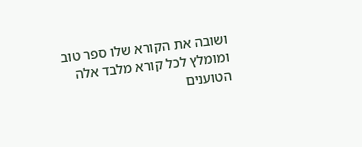ושובה את הקורא שלו ספר טוב ומומלץ לכל קורא מלבד אלה הטוענים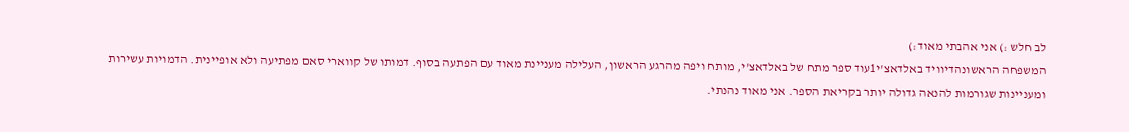לב חלש :) אני אהבתי מאוד:)
המשפחה הראשונהדיוויד באלדאצ'י1עוד ספר מתח של באלדאצ'י, מותח ויפה מהרגע הראשון, העלילה מעניינת מאוד עם הפתעה בסוף. דמותו של קווארי סאם מפתיעה ולא אופיינית. הדמויות עשירות ומעניינות שגורמות להנאה גדולה יותר בקריאת הספר. אני מאוד נהנתי.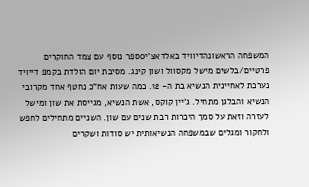המשפחה הראשונהדיוויד באלדאצ'י0ספר נוסף עם צמד החוקרים פרטיים/בלשים מישל מקסוול ושון קינג. מסיבת יום הולדת בקמפ דייויד נערכת לאחיינית הנשיא בת ה- 12. כמה שעות אח"כ נחטף אחד מקרובי הנשיא והבלגן מתחיל. ג'יין קוקס, אשת הנשיא, מגייסת את שון ומישל לעזרה וזאת על סמך היכרות רבת שנים עם שון. השניים מתחילים לחפש ולחקור ומגלים שבמשפחה הנשיאותית יש סודות ושקרים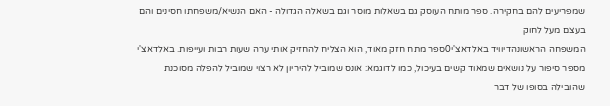שמפריעים להם בחקירה. ספר מותח העוסק גם בשאלות מוסר וגם בשאלה הגדולה - האם הנשיא/משפחתו חסינים והם בעצם מעל לחוק
המשפחה הראשונהדיוויד באלדאצ'י0ספר מתח חזק מאוד, הוא הצליח להחזיק אותי ערה שעות רבות ועייפות. באלדאצ'י מספר סיפור על נושאים שמאוד קשים בעיכול, כמו לדוגמא: אונס שמוביל להיריון לא רצוי שמוביל להפלה מסוכנת שהובילה בסופו של דבר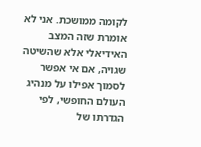לקומה ממושכת. אני לא אומרת שזה המצב האידיאלי אלא שהשיטה שגויה, אם אי אפשר לסמוך אפילו על מנהיג העולם החופשי, לפי הגדרתו של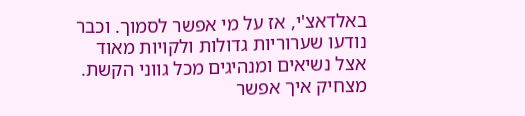באלדאצ'י, אז על מי אפשר לסמוך. וכבר נודעו שערוריות גדולות ולקויות מאוד אצל נשיאים ומנהיגים מכל גווני הקשת. מצחיק איך אפשר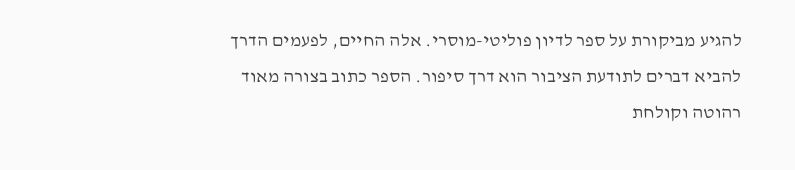להגיע מביקורת על ספר לדיון פוליטי-מוסרי. אלה החיים, לפעמים הדרך להביא דברים לתודעת הציבור הוא דרך סיפור. הספר כתוב בצורה מאוד רהוטה וקולחת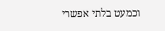וכמעט בלתי אפשרי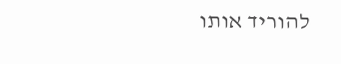להוריד אותו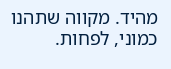מהיד. מקווה שתהנו כמוני, לפחות.